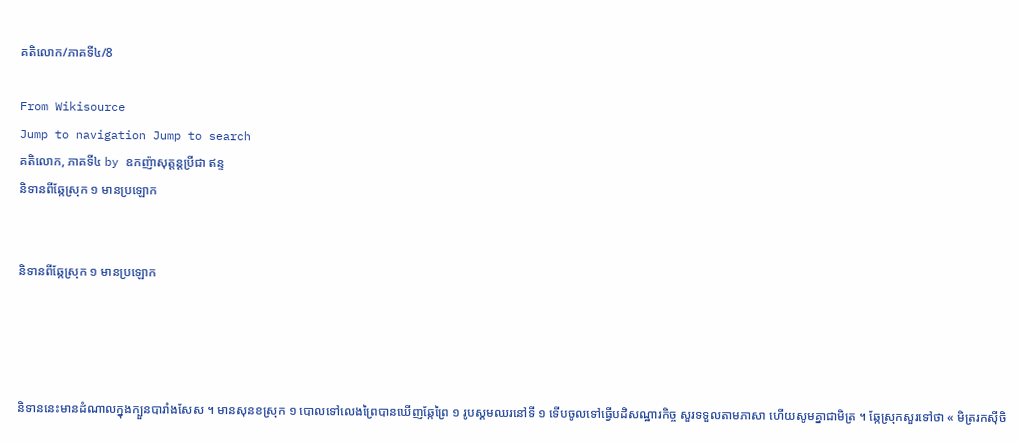គតិលោក/ភាគទី៤/8

From Wikisource
Jump to navigation Jump to search
គតិលោក, ភាគទី៤ by ឧកញ៉ាសុត្តន្ដប្រីជា ឥន្ទ
និទានពីឆ្កែស្រុក ១ មានប្រឡោក


និទានពីឆ្កែស្រុក ១ មានប្រឡោក




និទាននេះមានដំណាលក្នុងក្បួនបារាំងសែស ។ មានសុនខស្រុក ១ បោលទៅលេងព្រៃបានឃើញឆ្កែព្រៃ ១ រូបស្គមឈរនៅទី ១ ទើបចូលទៅធ្វើបដិសណ្ឋារកិច្ច សួរទទួលតាមភាសា ហើយសូមគ្នាជាមិត្រ ។ ឆ្កែស្រុកសួរទៅថា « មិត្ររកស៊ីចិ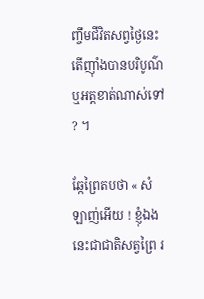ញ្ចឹមជីវិតសព្វថ្ងៃនេះ តើញ៉ាំងបានបរិបូណ៌ ឬអត្តខាត់ណាស់ទៅ ? ។

ឆ្កែព្រៃតបថា « សំឡាញ់អើយ ! ខ្ញុំឯងនេះជាជាតិសត្វព្រៃ រ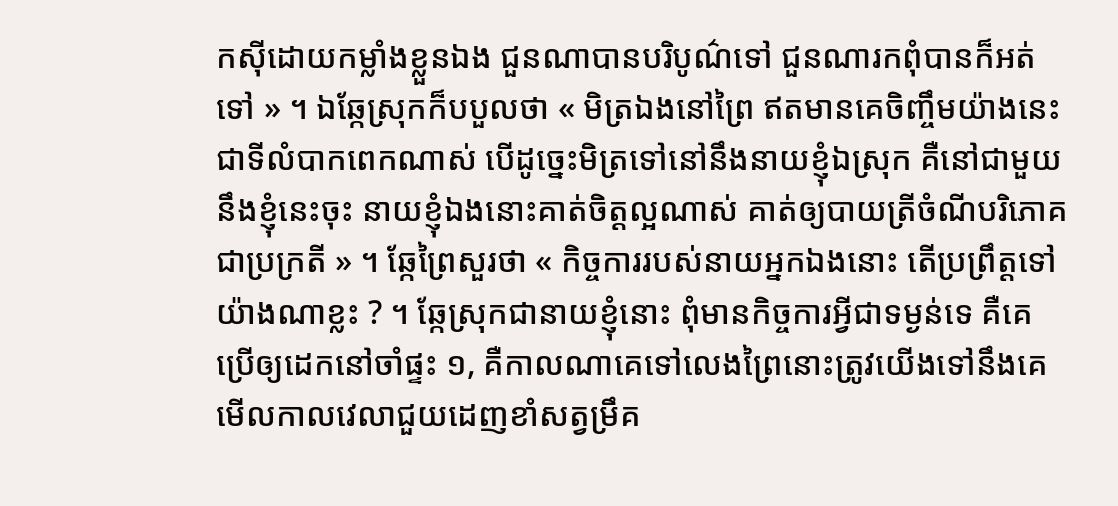កស៊ីដោយកម្លាំងខ្លួនឯង ជួនណាបានបរិបូណ៌ទៅ ជួនណារកពុំបានក៏អត់ទៅ » ។ ឯឆ្កែស្រុកក៏បបួលថា « មិត្រឯងនៅព្រៃ ឥតមានគេចិញ្ចឹមយ៉ាងនេះជាទីលំបាកពេកណាស់ បើដូច្នេះមិត្រទៅនៅនឹងនាយខ្ញុំឯស្រុក គឺនៅជាមួយនឹងខ្ញុំនេះចុះ នាយខ្ញុំឯងនោះគាត់ចិត្តល្អណាស់ គាត់ឲ្យបាយត្រីចំណីបរិភោគជាប្រក្រតី » ។ ឆ្កែព្រៃសួរថា « កិច្ចការរបស់នាយអ្នកឯងនោះ តើប្រព្រឹត្តទៅយ៉ាងណាខ្លះ ? ។ ឆ្កែស្រុកជានាយខ្ញុំនោះ ពុំមានកិច្ចការអ្វីជាទម្ងន់ទេ គឺគេប្រើឲ្យដេកនៅចាំផ្ទះ ១, គឺកាលណាគេទៅលេងព្រៃនោះត្រូវយើងទៅនឹងគេ មើលកាលវេលាជួយដេញខាំសត្វម្រឹគ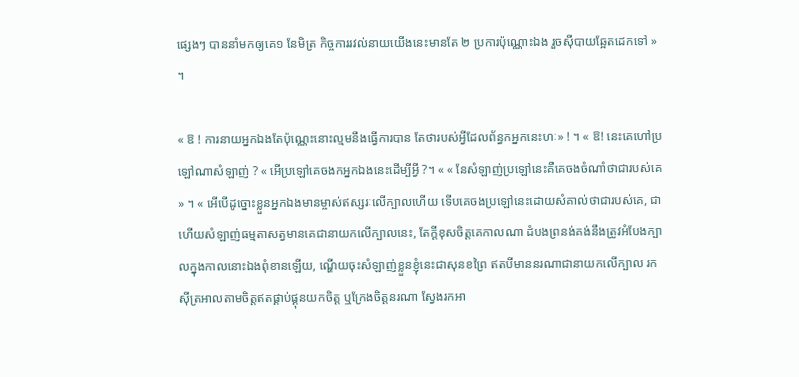ផ្សេងៗ បាននាំមកឲ្យគេ១ នែមិត្រ កិច្ចការរវល់នាយយើងនេះមានតែ ២ ប្រការប៉ុណ្ណោះឯង រួចស៊ីបាយឆ្អែតដេកទៅ » ។

« ឱ ! ការនាយអ្នកឯងតែប៉ុណ្ណេះនោះល្មមនឹងធ្វើការបាន តែថារបស់អ្វីដែលព័ន្ធកអ្នកនេះហៈ» ! ។ « ឱ! នេះគេហៅប្រឡៅណាសំឡាញ់ ? « អើប្រឡៅគេចងកអ្នកឯងនេះដើម្បីអ្វី ?។ « « នែសំឡាញ់ប្រឡៅនេះគឺគេចងចំណាំថាជារបស់គេ » ។ « អើបើដូច្នោះខ្លួនអ្នកឯងមានម្ចាស់ឥស្សរៈលើក្បាលហើយ ទើបគេចងប្រឡៅនេះដោយសំគាល់ថាជារបស់គេ, ជាហើយសំឡាញ់ធម្មតាសត្វមានគេជានាយកលើក្បាលនេះ, តែក្ដីខុសចិត្តគេកាលណា ដំបងព្រនង់គង់នឹងត្រូវអំបែងក្បាលក្នុងកាលនោះឯងពុំខានឡើយ, ណ្ហើយចុះសំឡាញ់ខ្លួនខ្ញុំនេះជាសុនខព្រៃ ឥតបីមាននរណាជានាយកលើក្បាល រកស៊ីត្រអាលតាមចិត្តឥតផ្គាប់ផ្គុនយកចិត្ត ឬក្រែងចិត្តនរណា ស្វែងរកអា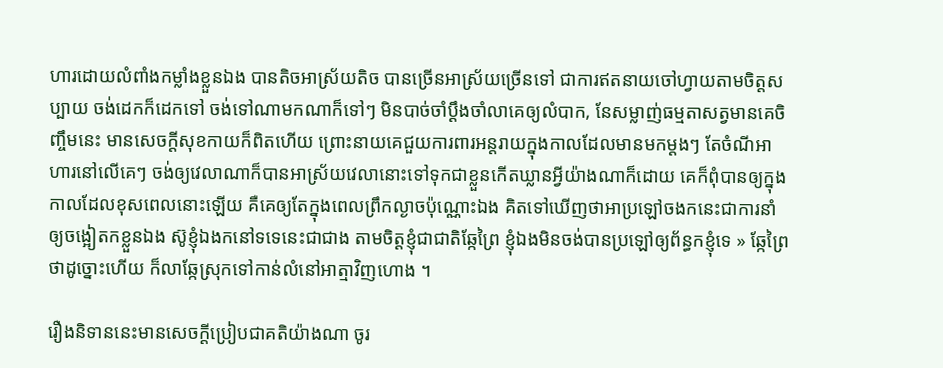ហារដោយលំពាំងកម្លាំងខ្លួនឯង បានតិចអាស្រ័យតិច បានច្រើនអាស្រ័យច្រើនទៅ ជាការឥតនាយចៅហ្វាយតាមចិត្តសប្បាយ ចង់ដេកក៏ដេកទៅ ចង់ទៅណាមកណាក៏ទៅៗ មិនបាច់ចាំប្ដឹងចាំលាគេឲ្យលំបាក, នែសម្លាញ់ធម្មតាសត្វមានគេចិញ្ចឹមនេះ មានសេចក្ដីសុខកាយក៏ពិតហើយ ព្រោះនាយគេជួយការពារអន្តរាយក្នុងកាលដែលមានមកម្ដងៗ តែចំណីអាហារនៅលើគេៗ ចង់ឲ្យវេលាណាក៏បានអាស្រ័យវេលានោះទៅទុកជាខ្លួនកើតឃ្លានអ្វីយ៉ាងណាក៏ដោយ គេក៏ពុំបានឲ្យក្នុងកាលដែលខុសពេលនោះឡើយ គឺគេឲ្យតែក្នុងពេលព្រឹកល្ងាចប៉ុណ្ណោះឯង គិតទៅឃើញថាអាប្រឡៅចងកនេះជាការនាំឲ្យចង្អៀតកខ្លួនឯង ស៊ូខ្ញុំឯងកនៅទទេនេះជាជាង តាមចិត្តខ្ញុំជាជាតិឆ្កែព្រៃ ខ្ញុំឯងមិនចង់បានប្រឡៅឲ្យព័ន្ធកខ្ញុំទេ » ឆ្កែព្រៃថាដូច្នោះហើយ ក៏លាឆ្កែស្រុកទៅកាន់លំនៅអាត្មាវិញហោង ។

រឿងនិទាននេះមានសេចក្ដីប្រៀបជាគតិយ៉ាងណា ចូរ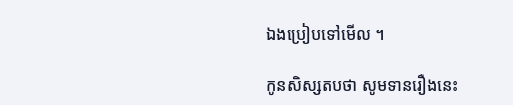ឯងប្រៀបទៅមើល ។

កូនសិស្សតបថា សូមទានរឿងនេះ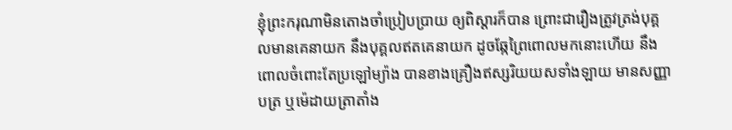ខ្ញុំព្រះករុណាមិនតោងចាំប្រៀបប្រាយ ឲ្យពិស្ដារក៏បាន ព្រោះជារឿងត្រូវត្រង់បុគ្គលមានគេនាយក នឹងបុគ្គលឥតគេនាយក ដូចឆ្កែព្រៃពោលមកនោះហើយ នឹងពោលចំពោះតែប្រឡៅម្យ៉ាង បានខាងគ្រឿងឥស្សរិយយសទាំងឡាយ មានសញ្ញាបត្រ ឬម៉េដាយត្រាតាំង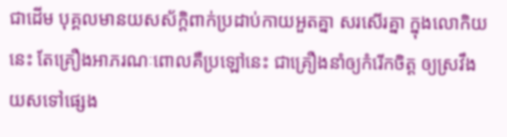ជាដើម បុគ្គលមានយសស័ក្តិពាក់ប្រដាប់កាយអួតគ្នា សរសើរគ្នា ក្នុងលោកិយនេះ តែគ្រឿងអាភរណៈពោលគឺប្រឡៅនេះ ជាគ្រឿងនាំឲ្យកំរើកចិត្ត ឲ្យស្រវឹងយសទៅផ្សេង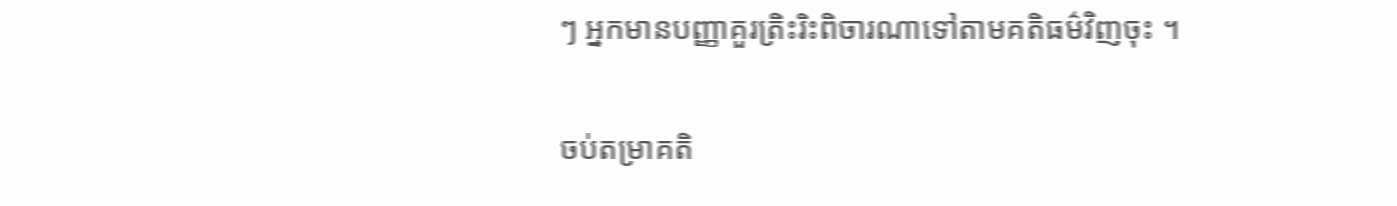ៗ អ្នកមានបញ្ញាគួរត្រិះរិះពិចារណាទៅតាមគតិធម៌វិញចុះ ។


ចប់តម្រាគតិ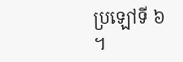ប្រឡៅទី ៦ ។